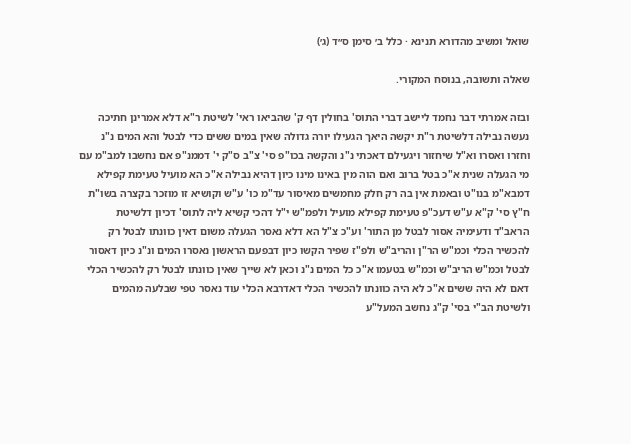שואל ומשיב מהדורא תנינא · כלל ב׳ סימן ס״ד (ג׳)

שאלה ותשובה, בנוסח המקורי.

ובזה אמרתי דבר נחמד ליישב דברי התוס' בחולין דף ק' שהביאו ראי' לשיטת ר"א דלא אמרינן חתיכה נעשה נבילה דלשיטת ר"ת יקשה היאך הגעילו יורה גדולה שאין במים ששים כדי לבטל והא המים נ"נ וחזרו ואסרו וא"ל שיחזור ויגעילם דאכתי נ"נ והקשה בכו"פ סי' צ"ב ס"ק י' דממנ"פ אם נחשבו למב"מ עם מי הגעלה שנית א"כ בטל ברוב ואם הוה מין באינו מינו כיון דהיא נבילה א"כ הא מועיל טעימת קפילא דמבא"מ בנו"ט ובאמת אין בה רק חלק מחמשים מאיסור עד"מ כו' ע"ש וקושיא זו מוזכר בקצרה בשו"ת ח"ץ סי' ק"א ע"ש דעכ"פ טעימת קפילא מועיל ולפמ"ש י"ל דהכי קשיא ליה לתוס' דכיון דלשיטת הראב"ד ודעימיה אסור לבטל מן התור' וע"כ צ"ל הא דלא נאסר הגעלה משום דאין כוונתו לבטל רק להכשיר הכלי וכמ"ש הר"ן והריב"ש ולפ"ז שפיר הקשו כיון דבפעם הראשון נאסרו המים ונ"נ כיון דאסור לבטל וכמ"ש הריב"ש וכמ"ש בטעמו א"כ כל המים נ"נ וכאן לא שייך שאין כוונתו לבטל רק להכשיר הכלי דאם לא היה ששים א"כ לא היה כוונתו להכשיר הכלי דאדרבא הכלי עוד נאסר טפי שבלעה מהמים ולשיטת הב"י בסי' ק"ג נחשב המעל"ע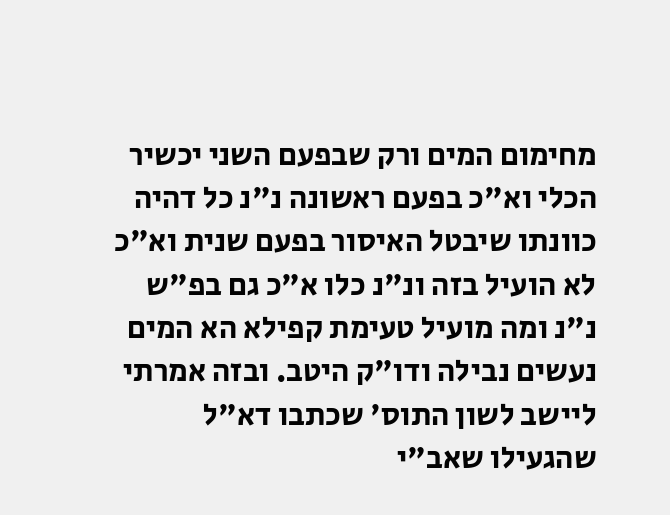מחימום המים ורק שבפעם השני יכשיר הכלי וא"כ בפעם ראשונה נ"נ כל דהיה כוונתו שיבטל האיסור בפעם שנית וא"כ לא הועיל בזה ונ"נ כלו א"כ גם בפ"ש נ"נ ומה מועיל טעימת קפילא הא המים נעשים נבילה ודו"ק היטב. ובזה אמרתי ליישב לשון התוס' שכתבו דא"ל שהגעילו שאב"י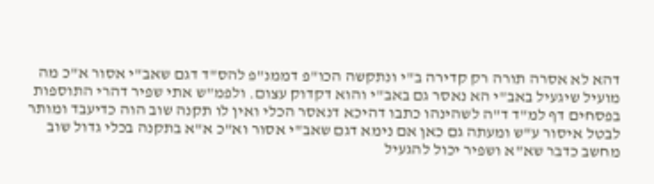דהא לא אסרה תורה רק קדירה ב"י ונתקשה הכו"פ דממנ"פ להס"ד דגם שאב"י אסור א"כ מה מועיל שיגעיל באב"י הא נאסר גם באב"י והוא דקדוק עצום. ולפמ"ש אתי שפיר דהרי התוספות בפסחים דף למ"ד ד"ה לשהינהו כתבו דהיכא דנאסר הכלי ואין לו תקנה שוב הוה כדיעבד ומותר לבטל איסור ע"ש ומעתה גם כאן אם נימא דגם שאב"י אסור וא"כ א"א בתקנה בכלי גדול שוב מחשב כדבר שא"א ושפיר יכול להגעיל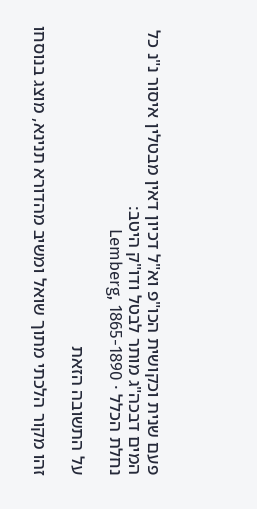פעם שנית וכקושית הכו"פ וא"ל דכיון דאין מבטלין איסור נ"נ כל המים דבכה"ג מותר לבטל ודו"ק היטב:
נחלת הכלל · Lemberg, 1865-1890

על התשובה הזאת

זהו מקור הלכתי מתוך שואל ומשיב מהדורא תנינא, מוצג בנוסחו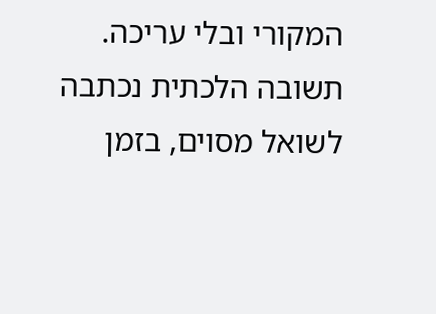המקורי ובלי עריכה. תשובה הלכתית נכתבה לשואל מסוים, בזמן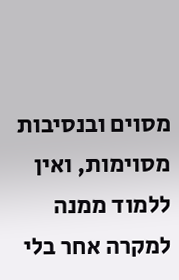מסוים ובנסיבות מסוימות, ואין ללמוד ממנה למקרה אחר בלי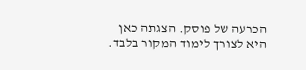הכרעה של פוסק. הצגתה כאן היא לצורך לימוד המקור בלבד.